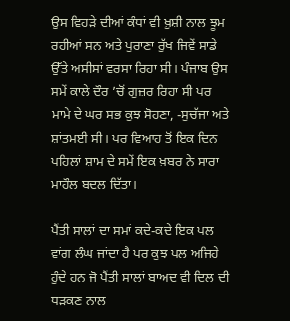ਉਸ ਵਿਹੜੇ ਦੀਆਂ ਕੰਧਾਂ ਵੀ ਖ਼ੁਸ਼ੀ ਨਾਲ ਝੂਮ ਰਹੀਆਂ ਸਨ ਅਤੇ ਪੁਰਾਣਾ ਰੁੱਖ ਜਿਵੇਂ ਸਾਡੇ ਉੱਤੇ ਅਸੀਸਾਂ ਵਰਸਾ ਰਿਹਾ ਸੀ। ਪੰਜਾਬ ਉਸ ਸਮੇਂ ਕਾਲੇ ਦੌਰ ’ਚੋਂ ਗੁਜ਼ਰ ਰਿਹਾ ਸੀ ਪਰ ਮਾਮੇ ਦੇ ਘਰ ਸਭ ਕੁਝ ਸੋਹਣਾ, -ਸੁਚੱਜਾ ਅਤੇ ਸ਼ਾਂਤਮਈ ਸੀ। ਪਰ ਵਿਆਹ ਤੋਂ ਇਕ ਦਿਨ ਪਹਿਲਾਂ ਸ਼ਾਮ ਦੇ ਸਮੇਂ ਇਕ ਖ਼ਬਰ ਨੇ ਸਾਰਾ ਮਾਹੌਲ ਬਦਲ ਦਿੱਤਾ।

ਪੈਂਤੀ ਸਾਲਾਂ ਦਾ ਸਮਾਂ ਕਦੇ-ਕਦੇ ਇਕ ਪਲ ਵਾਂਗ ਲੰਘ ਜਾਂਦਾ ਹੈ ਪਰ ਕੁਝ ਪਲ ਅਜਿਹੇ ਹੁੰਦੇ ਹਨ ਜੋ ਪੈਂਤੀ ਸਾਲਾਂ ਬਾਅਦ ਵੀ ਦਿਲ ਦੀ ਧੜਕਣ ਨਾਲ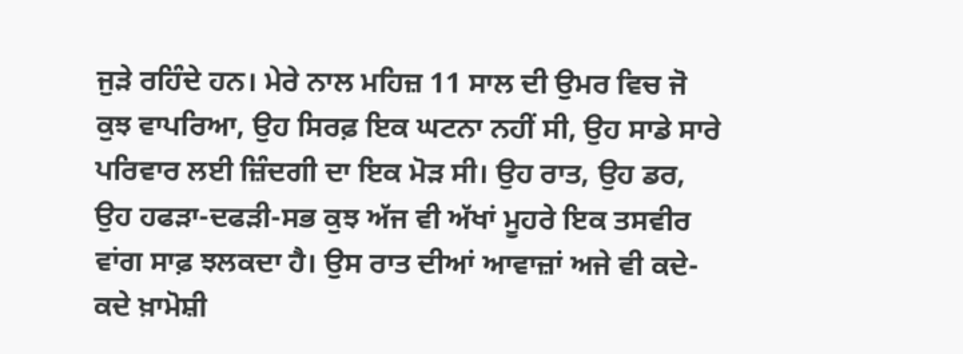ਜੁੜੇ ਰਹਿੰਦੇ ਹਨ। ਮੇਰੇ ਨਾਲ ਮਹਿਜ਼ 11 ਸਾਲ ਦੀ ਉਮਰ ਵਿਚ ਜੋ ਕੁਝ ਵਾਪਰਿਆ, ਉਹ ਸਿਰਫ਼ ਇਕ ਘਟਨਾ ਨਹੀਂ ਸੀ, ਉਹ ਸਾਡੇ ਸਾਰੇ ਪਰਿਵਾਰ ਲਈ ਜ਼ਿੰਦਗੀ ਦਾ ਇਕ ਮੋੜ ਸੀ। ਉਹ ਰਾਤ, ਉਹ ਡਰ, ਉਹ ਹਫੜਾ-ਦਫੜੀ-ਸਭ ਕੁਝ ਅੱਜ ਵੀ ਅੱਖਾਂ ਮੂਹਰੇ ਇਕ ਤਸਵੀਰ ਵਾਂਗ ਸਾਫ਼ ਝਲਕਦਾ ਹੈ। ਉਸ ਰਾਤ ਦੀਆਂ ਆਵਾਜ਼ਾਂ ਅਜੇ ਵੀ ਕਦੇ-ਕਦੇ ਖ਼ਾਮੋਸ਼ੀ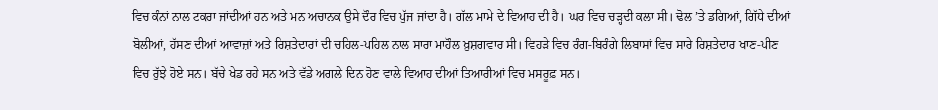ਵਿਚ ਕੰਨਾਂ ਨਾਲ ਟਕਰਾ ਜਾਂਦੀਆਂ ਹਨ ਅਤੇ ਮਨ ਅਚਾਨਕ ਉਸੇ ਦੌਰ ਵਿਚ ਪੁੱਜ ਜਾਂਦਾ ਹੈ। ਗੱਲ ਮਾਮੇ ਦੇ ਵਿਆਹ ਦੀ ਹੈ। ਘਰ ਵਿਚ ਚੜ੍ਹਦੀ ਕਲਾ ਸੀ। ਢੋਲ ’ਤੇ ਡਗਿਆਂ, ਗਿੱਧੇ ਦੀਆਂ ਬੋਲੀਆਂ, ਹੱਸਣ ਦੀਆਂ ਆਵਾਜ਼ਾਂ ਅਤੇ ਰਿਸ਼ਤੇਦਾਰਾਂ ਦੀ ਚਹਿਲ-ਪਹਿਲ ਨਾਲ ਸਾਰਾ ਮਾਹੌਲ ਖ਼ੁਸ਼ਗਵਾਰ ਸੀ। ਵਿਹੜੇ ਵਿਚ ਰੰਗ-ਬਿਰੰਗੇ ਲਿਬਾਸਾਂ ਵਿਚ ਸਾਰੇ ਰਿਸ਼ਤੇਦਾਰ ਖਾਣ-ਪੀਣ ਵਿਚ ਰੁੱਝੇ ਹੋਏ ਸਨ। ਬੱਚੇ ਖੇਡ ਰਹੇ ਸਨ ਅਤੇ ਵੱਡੇ ਅਗਲੇ ਦਿਨ ਹੋਣ ਵਾਲੇ ਵਿਆਹ ਦੀਆਂ ਤਿਆਰੀਆਂ ਵਿਚ ਮਸਰੂਫ਼ ਸਨ।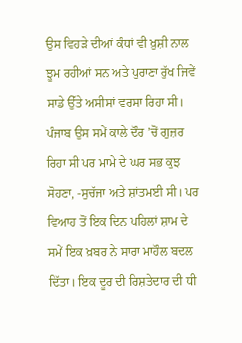ਉਸ ਵਿਹੜੇ ਦੀਆਂ ਕੰਧਾਂ ਵੀ ਖ਼ੁਸ਼ੀ ਨਾਲ ਝੂਮ ਰਹੀਆਂ ਸਨ ਅਤੇ ਪੁਰਾਣਾ ਰੁੱਖ ਜਿਵੇਂ ਸਾਡੇ ਉੱਤੇ ਅਸੀਸਾਂ ਵਰਸਾ ਰਿਹਾ ਸੀ। ਪੰਜਾਬ ਉਸ ਸਮੇਂ ਕਾਲੇ ਦੌਰ ’ਚੋਂ ਗੁਜ਼ਰ ਰਿਹਾ ਸੀ ਪਰ ਮਾਮੇ ਦੇ ਘਰ ਸਭ ਕੁਝ ਸੋਹਣਾ, -ਸੁਚੱਜਾ ਅਤੇ ਸ਼ਾਂਤਮਈ ਸੀ। ਪਰ ਵਿਆਹ ਤੋਂ ਇਕ ਦਿਨ ਪਹਿਲਾਂ ਸ਼ਾਮ ਦੇ ਸਮੇਂ ਇਕ ਖ਼ਬਰ ਨੇ ਸਾਰਾ ਮਾਹੌਲ ਬਦਲ ਦਿੱਤਾ। ਇਕ ਦੂਰ ਦੀ ਰਿਸ਼ਤੇਦਾਰ ਦੀ ਧੀ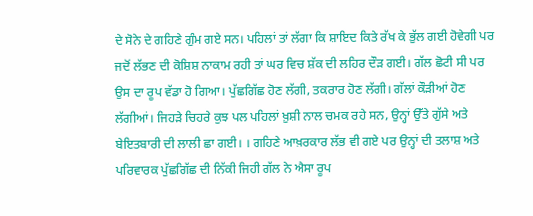ਦੇ ਸੋਨੇ ਦੇ ਗਹਿਣੇ ਗੁੰਮ ਗਏ ਸਨ। ਪਹਿਲਾਂ ਤਾਂ ਲੱਗਾ ਕਿ ਸ਼ਾਇਦ ਕਿਤੇ ਰੱਖ ਕੇ ਭੁੱਲ ਗਈ ਹੋਵੇਗੀ ਪਰ ਜਦੋਂ ਲੱਭਣ ਦੀ ਕੋਸ਼ਿਸ਼ ਨਾਕਾਮ ਰਹੀ ਤਾਂ ਘਰ ਵਿਚ ਸ਼ੱਕ ਦੀ ਲਹਿਰ ਦੌੜ ਗਈ। ਗੱਲ ਛੋਟੀ ਸੀ ਪਰ ਉਸ ਦਾ ਰੂਪ ਵੱਡਾ ਹੋ ਗਿਆ। ਪੁੱਛਗਿੱਛ ਹੋਣ ਲੱਗੀ, ਤਕਰਾਰ ਹੋਣ ਲੱਗੀ। ਗੱਲਾਂ ਕੌੜੀਆਂ ਹੋਣ ਲੱਗੀਆਂ। ਜਿਹੜੇ ਚਿਹਰੇ ਕੁਝ ਪਲ ਪਹਿਲਾਂ ਖ਼ੁਸ਼ੀ ਨਾਲ ਚਮਕ ਰਹੇ ਸਨ, ਉਨ੍ਹਾਂ ਉੱਤੇ ਗੁੱਸੇ ਅਤੇ ਬੇਇਤਬਾਰੀ ਦੀ ਲਾਲੀ ਛਾ ਗਈ। । ਗਹਿਣੇ ਆਖ਼ਰਕਾਰ ਲੱਭ ਵੀ ਗਏ ਪਰ ਉਨ੍ਹਾਂ ਦੀ ਤਲਾਸ਼ ਅਤੇ ਪਰਿਵਾਰਕ ਪੁੱਛਗਿੱਛ ਦੀ ਨਿੱਕੀ ਜਿਹੀ ਗੱਲ ਨੇ ਐਸਾ ਰੂਪ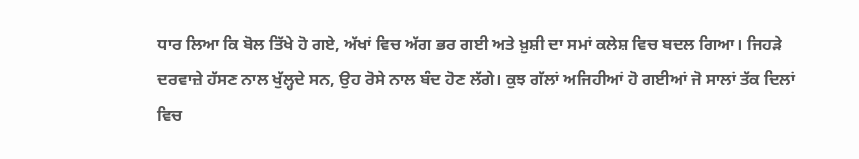ਧਾਰ ਲਿਆ ਕਿ ਬੋਲ ਤਿੱਖੇ ਹੋ ਗਏ, ਅੱਖਾਂ ਵਿਚ ਅੱਗ ਭਰ ਗਈ ਅਤੇ ਖ਼ੁਸ਼ੀ ਦਾ ਸਮਾਂ ਕਲੇਸ਼ ਵਿਚ ਬਦਲ ਗਿਆ। ਜਿਹੜੇ ਦਰਵਾਜ਼ੇ ਹੱਸਣ ਨਾਲ ਖੁੱਲ੍ਹਦੇ ਸਨ, ਉਹ ਰੋਸੇ ਨਾਲ ਬੰਦ ਹੋਣ ਲੱਗੇ। ਕੁਝ ਗੱਲਾਂ ਅਜਿਹੀਆਂ ਹੋ ਗਈਆਂ ਜੋ ਸਾਲਾਂ ਤੱਕ ਦਿਲਾਂ ਵਿਚ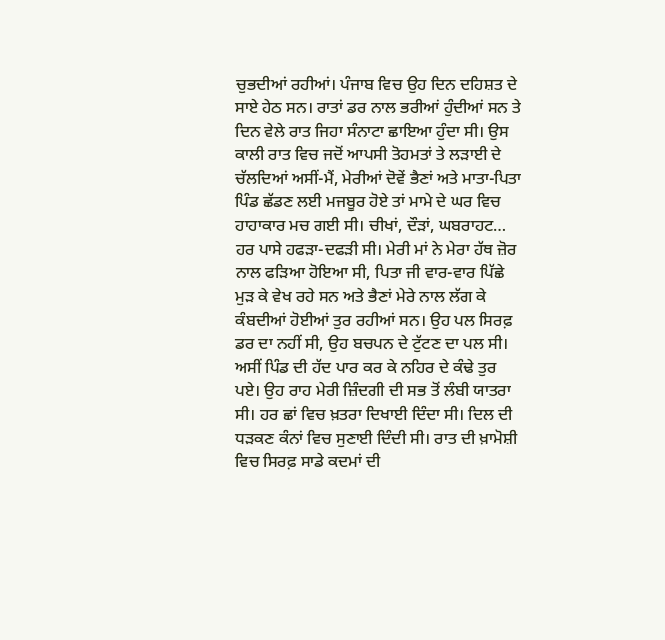ਚੁਭਦੀਆਂ ਰਹੀਆਂ। ਪੰਜਾਬ ਵਿਚ ਉਹ ਦਿਨ ਦਹਿਸ਼ਤ ਦੇ ਸਾਏ ਹੇਠ ਸਨ। ਰਾਤਾਂ ਡਰ ਨਾਲ ਭਰੀਆਂ ਹੁੰਦੀਆਂ ਸਨ ਤੇ ਦਿਨ ਵੇਲੇ ਰਾਤ ਜਿਹਾ ਸੰਨਾਟਾ ਛਾਇਆ ਹੁੰਦਾ ਸੀ। ਉਸ ਕਾਲੀ ਰਾਤ ਵਿਚ ਜਦੋਂ ਆਪਸੀ ਤੋਹਮਤਾਂ ਤੇ ਲੜਾਈ ਦੇ ਚੱਲਦਿਆਂ ਅਸੀਂ-ਮੈਂ, ਮੇਰੀਆਂ ਦੋਵੇਂ ਭੈਣਾਂ ਅਤੇ ਮਾਤਾ-ਪਿਤਾ ਪਿੰਡ ਛੱਡਣ ਲਈ ਮਜਬੂਰ ਹੋਏ ਤਾਂ ਮਾਮੇ ਦੇ ਘਰ ਵਿਚ ਹਾਹਾਕਾਰ ਮਚ ਗਈ ਸੀ। ਚੀਖਾਂ, ਦੌੜਾਂ, ਘਬਰਾਹਟ… ਹਰ ਪਾਸੇ ਹਫੜਾ-ਦਫੜੀ ਸੀ। ਮੇਰੀ ਮਾਂ ਨੇ ਮੇਰਾ ਹੱਥ ਜ਼ੋਰ ਨਾਲ ਫੜਿਆ ਹੋਇਆ ਸੀ, ਪਿਤਾ ਜੀ ਵਾਰ-ਵਾਰ ਪਿੱਛੇ ਮੁੜ ਕੇ ਵੇਖ ਰਹੇ ਸਨ ਅਤੇ ਭੈਣਾਂ ਮੇਰੇ ਨਾਲ ਲੱਗ ਕੇ ਕੰਬਦੀਆਂ ਹੋਈਆਂ ਤੁਰ ਰਹੀਆਂ ਸਨ। ਉਹ ਪਲ ਸਿਰਫ਼ ਡਰ ਦਾ ਨਹੀਂ ਸੀ, ਉਹ ਬਚਪਨ ਦੇ ਟੁੱਟਣ ਦਾ ਪਲ ਸੀ।
ਅਸੀਂ ਪਿੰਡ ਦੀ ਹੱਦ ਪਾਰ ਕਰ ਕੇ ਨਹਿਰ ਦੇ ਕੰਢੇ ਤੁਰ ਪਏ। ਉਹ ਰਾਹ ਮੇਰੀ ਜ਼ਿੰਦਗੀ ਦੀ ਸਭ ਤੋਂ ਲੰਬੀ ਯਾਤਰਾ ਸੀ। ਹਰ ਛਾਂ ਵਿਚ ਖ਼ਤਰਾ ਦਿਖਾਈ ਦਿੰਦਾ ਸੀ। ਦਿਲ ਦੀ ਧੜਕਣ ਕੰਨਾਂ ਵਿਚ ਸੁਣਾਈ ਦਿੰਦੀ ਸੀ। ਰਾਤ ਦੀ ਖ਼ਾਮੋਸ਼ੀ ਵਿਚ ਸਿਰਫ਼ ਸਾਡੇ ਕਦਮਾਂ ਦੀ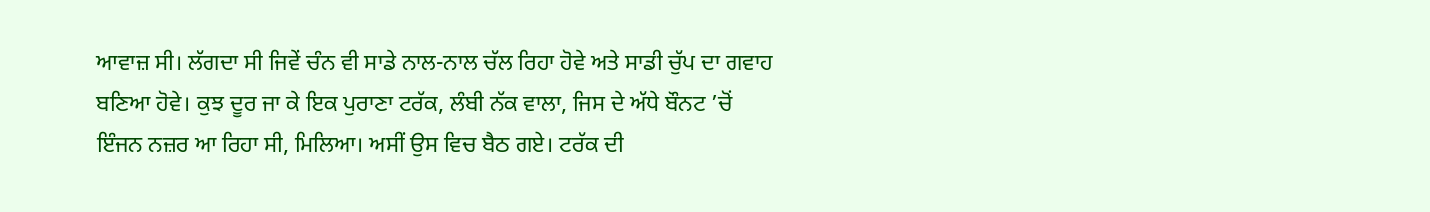ਆਵਾਜ਼ ਸੀ। ਲੱਗਦਾ ਸੀ ਜਿਵੇਂ ਚੰਨ ਵੀ ਸਾਡੇ ਨਾਲ-ਨਾਲ ਚੱਲ ਰਿਹਾ ਹੋਵੇ ਅਤੇ ਸਾਡੀ ਚੁੱਪ ਦਾ ਗਵਾਹ ਬਣਿਆ ਹੋਵੇ। ਕੁਝ ਦੂਰ ਜਾ ਕੇ ਇਕ ਪੁਰਾਣਾ ਟਰੱਕ, ਲੰਬੀ ਨੱਕ ਵਾਲਾ, ਜਿਸ ਦੇ ਅੱਧੇ ਬੌਨਟ ’ਚੋਂ ਇੰਜਨ ਨਜ਼ਰ ਆ ਰਿਹਾ ਸੀ, ਮਿਲਿਆ। ਅਸੀਂ ਉਸ ਵਿਚ ਬੈਠ ਗਏ। ਟਰੱਕ ਦੀ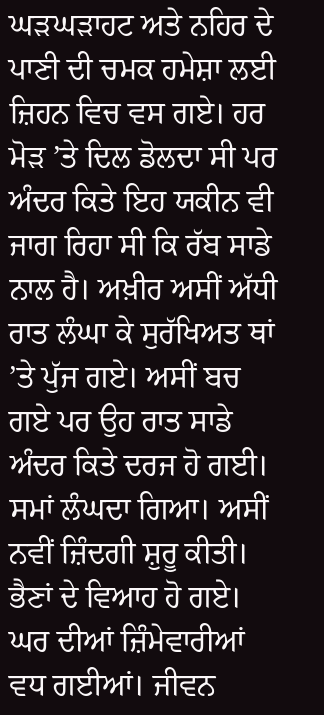ਘੜਘੜਾਹਟ ਅਤੇ ਨਹਿਰ ਦੇ ਪਾਣੀ ਦੀ ਚਮਕ ਹਮੇਸ਼ਾ ਲਈ ਜ਼ਿਹਨ ਵਿਚ ਵਸ ਗਏ। ਹਰ ਮੋੜ ’ਤੇ ਦਿਲ ਡੋਲਦਾ ਸੀ ਪਰ ਅੰਦਰ ਕਿਤੇ ਇਹ ਯਕੀਨ ਵੀ ਜਾਗ ਰਿਹਾ ਸੀ ਕਿ ਰੱਬ ਸਾਡੇ ਨਾਲ ਹੈ। ਅਖ਼ੀਰ ਅਸੀਂ ਅੱਧੀ ਰਾਤ ਲੰਘਾ ਕੇ ਸੁਰੱਖਿਅਤ ਥਾਂ ’ਤੇ ਪੁੱਜ ਗਏ। ਅਸੀਂ ਬਚ ਗਏ ਪਰ ਉਹ ਰਾਤ ਸਾਡੇ ਅੰਦਰ ਕਿਤੇ ਦਰਜ ਹੋ ਗਈ। ਸਮਾਂ ਲੰਘਦਾ ਗਿਆ। ਅਸੀਂ ਨਵੀਂ ਜ਼ਿੰਦਗੀ ਸ਼ੁਰੂ ਕੀਤੀ। ਭੈਣਾਂ ਦੇ ਵਿਆਹ ਹੋ ਗਏ। ਘਰ ਦੀਆਂ ਜ਼ਿੰਮੇਵਾਰੀਆਂ ਵਧ ਗਈਆਂ। ਜੀਵਨ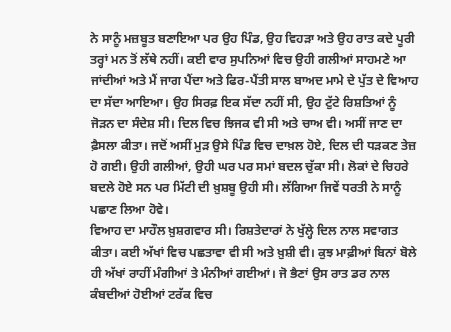ਨੇ ਸਾਨੂੰ ਮਜ਼ਬੂਤ ਬਣਾਇਆ ਪਰ ਉਹ ਪਿੰਡ, ਉਹ ਵਿਹੜਾ ਅਤੇ ਉਹ ਰਾਤ ਕਦੇ ਪੂਰੀ ਤਰ੍ਹਾਂ ਮਨ ਤੋਂ ਲੱਥੇ ਨਹੀਂ। ਕਈ ਵਾਰ ਸੁਪਨਿਆਂ ਵਿਚ ਉਹੀ ਗਲੀਆਂ ਸਾਹਮਣੇ ਆ ਜਾਂਦੀਆਂ ਅਤੇ ਮੈਂ ਜਾਗ ਪੈਂਦਾ ਅਤੇ ਫਿਰ-ਪੈਂਤੀ ਸਾਲ ਬਾਅਦ ਮਾਮੇ ਦੇ ਪੁੱਤ ਦੇ ਵਿਆਹ ਦਾ ਸੱਦਾ ਆਇਆ। ਉਹ ਸਿਰਫ਼ ਇਕ ਸੱਦਾ ਨਹੀਂ ਸੀ, ਉਹ ਟੁੱਟੇ ਰਿਸ਼ਤਿਆਂ ਨੂੰ ਜੋੜਨ ਦਾ ਸੰਦੇਸ਼ ਸੀ। ਦਿਲ ਵਿਚ ਝਿਜਕ ਵੀ ਸੀ ਅਤੇ ਚਾਅ ਵੀ। ਅਸੀਂ ਜਾਣ ਦਾ ਫ਼ੈਸਲਾ ਕੀਤਾ। ਜਦੋਂ ਅਸੀਂ ਮੁੜ ਉਸੇ ਪਿੰਡ ਵਿਚ ਦਾਖ਼ਲ ਹੋਏ, ਦਿਲ ਦੀ ਧੜਕਣ ਤੇਜ਼ ਹੋ ਗਈ। ਉਹੀ ਗਲੀਆਂ, ਉਹੀ ਘਰ ਪਰ ਸਮਾਂ ਬਦਲ ਚੁੱਕਾ ਸੀ। ਲੋਕਾਂ ਦੇ ਚਿਹਰੇ ਬਦਲੇ ਹੋਏ ਸਨ ਪਰ ਮਿੱਟੀ ਦੀ ਖ਼ੁਸ਼ਬੂ ਉਹੀ ਸੀ। ਲੱਗਿਆ ਜਿਵੇਂ ਧਰਤੀ ਨੇ ਸਾਨੂੰ ਪਛਾਣ ਲਿਆ ਹੋਵੇ।
ਵਿਆਹ ਦਾ ਮਾਹੌਲ ਖ਼ੁਸ਼ਗਵਾਰ ਸੀ। ਰਿਸ਼ਤੇਦਾਰਾਂ ਨੇ ਖੁੱਲ੍ਹੇ ਦਿਲ ਨਾਲ ਸਵਾਗਤ ਕੀਤਾ। ਕਈ ਅੱਖਾਂ ਵਿਚ ਪਛਤਾਵਾ ਵੀ ਸੀ ਅਤੇ ਖ਼ੁਸ਼ੀ ਵੀ। ਕੁਝ ਮਾਫ਼ੀਆਂ ਬਿਨਾਂ ਬੋਲੇ ਹੀ ਅੱਖਾਂ ਰਾਹੀਂ ਮੰਗੀਆਂ ਤੇ ਮੰਨੀਆਂ ਗਈਆਂ। ਜੋ ਭੈਣਾਂ ਉਸ ਰਾਤ ਡਰ ਨਾਲ ਕੰਬਦੀਆਂ ਹੋਈਆਂ ਟਰੱਕ ਵਿਚ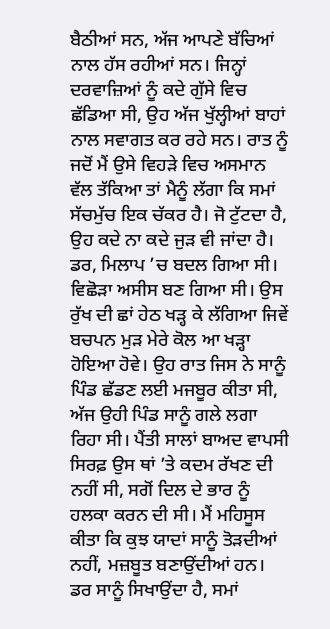ਬੈਠੀਆਂ ਸਨ, ਅੱਜ ਆਪਣੇ ਬੱਚਿਆਂ ਨਾਲ ਹੱਸ ਰਹੀਆਂ ਸਨ। ਜਿਨ੍ਹਾਂ ਦਰਵਾਜ਼ਿਆਂ ਨੂੰ ਕਦੇ ਗੁੱਸੇ ਵਿਚ ਛੱਡਿਆ ਸੀ, ਉਹ ਅੱਜ ਖੁੱਲ੍ਹੀਆਂ ਬਾਹਾਂ ਨਾਲ ਸਵਾਗਤ ਕਰ ਰਹੇ ਸਨ। ਰਾਤ ਨੂੰ ਜਦੋਂ ਮੈਂ ਉਸੇ ਵਿਹੜੇ ਵਿਚ ਅਸਮਾਨ ਵੱਲ ਤੱਕਿਆ ਤਾਂ ਮੈਨੂੰ ਲੱਗਾ ਕਿ ਸਮਾਂ ਸੱਚਮੁੱਚ ਇਕ ਚੱਕਰ ਹੈ। ਜੋ ਟੁੱਟਦਾ ਹੈ, ਉਹ ਕਦੇ ਨਾ ਕਦੇ ਜੁੜ ਵੀ ਜਾਂਦਾ ਹੈ। ਡਰ, ਮਿਲਾਪ ’ਚ ਬਦਲ ਗਿਆ ਸੀ। ਵਿਛੋੜਾ ਅਸੀਸ ਬਣ ਗਿਆ ਸੀ। ਉਸ ਰੁੱਖ ਦੀ ਛਾਂ ਹੇਠ ਖੜ੍ਹ ਕੇ ਲੱਗਿਆ ਜਿਵੇਂ ਬਚਪਨ ਮੁੜ ਮੇਰੇ ਕੋਲ ਆ ਖੜ੍ਹਾ ਹੋਇਆ ਹੋਵੇ। ਉਹ ਰਾਤ ਜਿਸ ਨੇ ਸਾਨੂੰ ਪਿੰਡ ਛੱਡਣ ਲਈ ਮਜਬੂਰ ਕੀਤਾ ਸੀ, ਅੱਜ ਉਹੀ ਪਿੰਡ ਸਾਨੂੰ ਗਲੇ ਲਗਾ ਰਿਹਾ ਸੀ। ਪੈਂਤੀ ਸਾਲਾਂ ਬਾਅਦ ਵਾਪਸੀ ਸਿਰਫ਼ ਉਸ ਥਾਂ ’ਤੇ ਕਦਮ ਰੱਖਣ ਦੀ ਨਹੀਂ ਸੀ, ਸਗੋਂ ਦਿਲ ਦੇ ਭਾਰ ਨੂੰ ਹਲਕਾ ਕਰਨ ਦੀ ਸੀ। ਮੈਂ ਮਹਿਸੂਸ ਕੀਤਾ ਕਿ ਕੁਝ ਯਾਦਾਂ ਸਾਨੂੰ ਤੋੜਦੀਆਂ ਨਹੀਂ, ਮਜ਼ਬੂਤ ਬਣਾਉਂਦੀਆਂ ਹਨ। ਡਰ ਸਾਨੂੰ ਸਿਖਾਉਂਦਾ ਹੈ, ਸਮਾਂ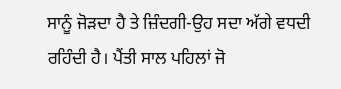ਸਾਨੂੰ ਜੋੜਦਾ ਹੈ ਤੇ ਜ਼ਿੰਦਗੀ-ਉਹ ਸਦਾ ਅੱਗੇ ਵਧਦੀ ਰਹਿੰਦੀ ਹੈ। ਪੈਂਤੀ ਸਾਲ ਪਹਿਲਾਂ ਜੋ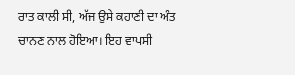ਰਾਤ ਕਾਲੀ ਸੀ, ਅੱਜ ਉਸੇ ਕਹਾਣੀ ਦਾ ਅੰਤ ਚਾਨਣ ਨਾਲ ਹੋਇਆ। ਇਹ ਵਾਪਸੀ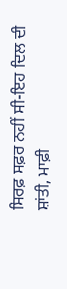ਸਿਰਫ਼ ਸਫ਼ਰ ਨਹੀਂ ਸੀ-ਇਹ ਦਿਲ ਦੀ ਸ਼ਾਂਤੀ, ਮਾਫ਼ੀ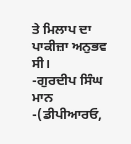ਤੇ ਮਿਲਾਪ ਦਾ ਪਾਕੀਜ਼ਾ ਅਨੁਭਵ ਸੀ।
-ਗੁਰਦੀਪ ਸਿੰਘ ਮਾਨ
-(ਡੀਪੀਆਰਓ,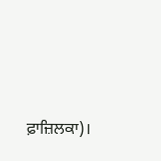ਫ਼ਾਜ਼ਿਲਕਾ)।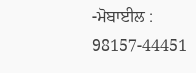-ਮੋਬਾਈਲ : 98157-44451